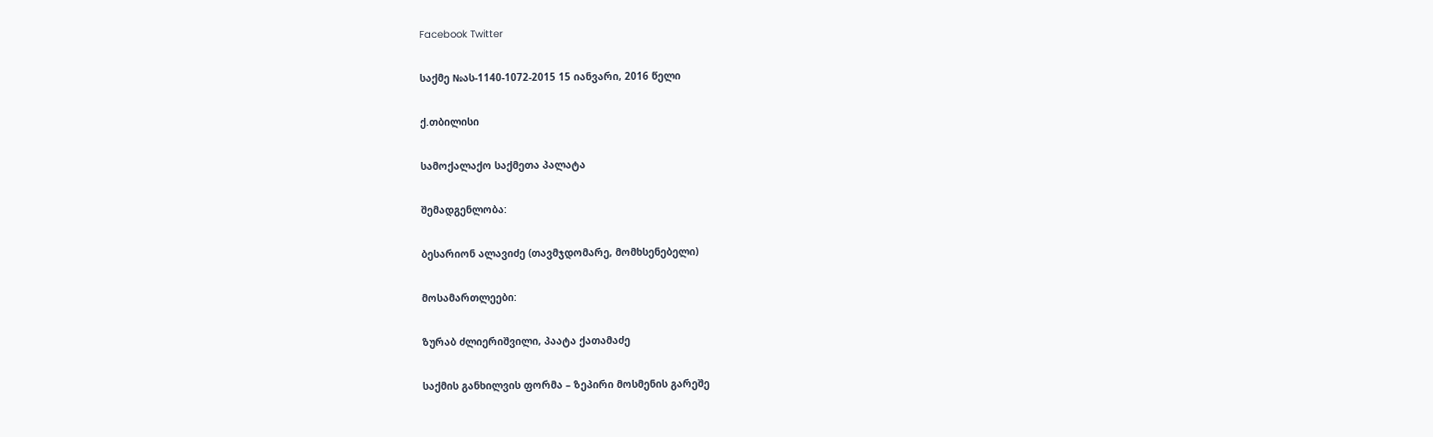Facebook Twitter

საქმე №ას-1140-1072-2015 15 იანვარი, 2016 წელი

ქ.თბილისი

სამოქალაქო საქმეთა პალატა

შემადგენლობა:

ბესარიონ ალავიძე (თავმჯდომარე, მომხსენებელი)

მოსამართლეები:

ზურაბ ძლიერიშვილი, პაატა ქათამაძე

საქმის განხილვის ფორმა – ზეპირი მოსმენის გარეშე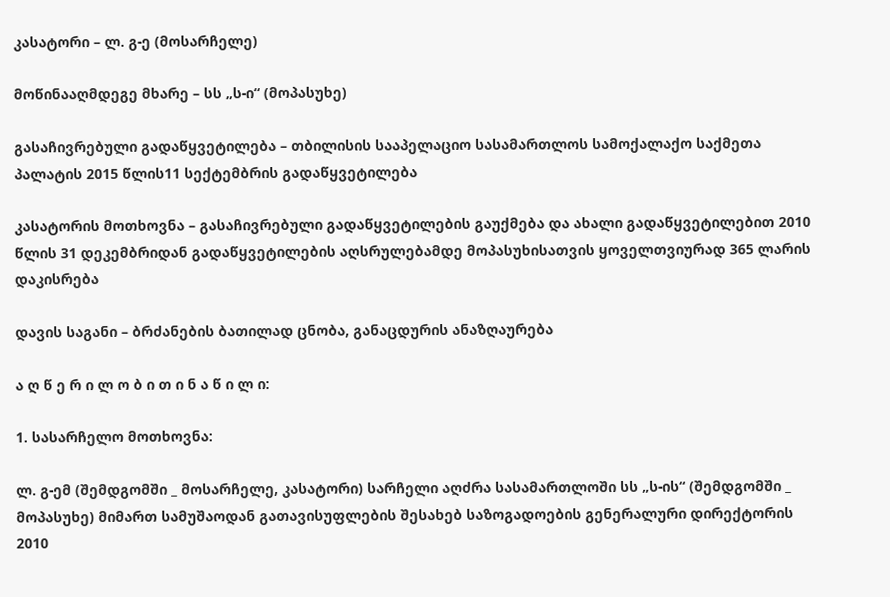კასატორი – ლ. გ-ე (მოსარჩელე)

მოწინააღმდეგე მხარე – სს „ს-ი“ (მოპასუხე)

გასაჩივრებული გადაწყვეტილება – თბილისის სააპელაციო სასამართლოს სამოქალაქო საქმეთა პალატის 2015 წლის11 სექტემბრის გადაწყვეტილება

კასატორის მოთხოვნა – გასაჩივრებული გადაწყვეტილების გაუქმება და ახალი გადაწყვეტილებით 2010 წლის 31 დეკემბრიდან გადაწყვეტილების აღსრულებამდე მოპასუხისათვის ყოველთვიურად 365 ლარის დაკისრება

დავის საგანი – ბრძანების ბათილად ცნობა, განაცდურის ანაზღაურება

ა ღ წ ე რ ი ლ ო ბ ი თ ი ნ ა წ ი ლ ი:

1. სასარჩელო მოთხოვნა:

ლ. გ-ემ (შემდგომში _ მოსარჩელე, კასატორი) სარჩელი აღძრა სასამართლოში სს „ს-ის“ (შემდგომში _ მოპასუხე) მიმართ სამუშაოდან გათავისუფლების შესახებ საზოგადოების გენერალური დირექტორის 2010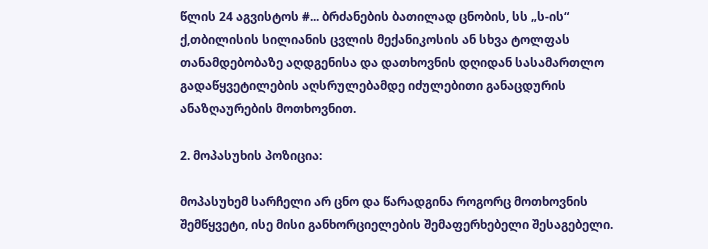წლის 24 აგვისტოს #... ბრძანების ბათილად ცნობის, სს „ს-ის“ ქ,თბილისის სილიანის ცვლის მექანიკოსის ან სხვა ტოლფას თანამდებობაზე აღდგენისა და დათხოვნის დღიდან სასამართლო გადაწყვეტილების აღსრულებამდე იძულებითი განაცდურის ანაზღაურების მოთხოვნით.

2. მოპასუხის პოზიცია:

მოპასუხემ სარჩელი არ ცნო და წარადგინა როგორც მოთხოვნის შემწყვეტი, ისე მისი განხორციელების შემაფერხებელი შესაგებელი.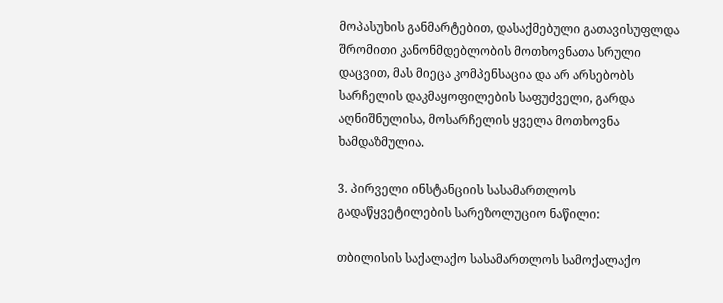მოპასუხის განმარტებით, დასაქმებული გათავისუფლდა შრომითი კანონმდებლობის მოთხოვნათა სრული დაცვით, მას მიეცა კომპენსაცია და არ არსებობს სარჩელის დაკმაყოფილების საფუძველი, გარდა აღნიშნულისა, მოსარჩელის ყველა მოთხოვნა ხამდაზმულია.

3. პირველი ინსტანციის სასამართლოს გადაწყვეტილების სარეზოლუციო ნაწილი:

თბილისის საქალაქო სასამართლოს სამოქალაქო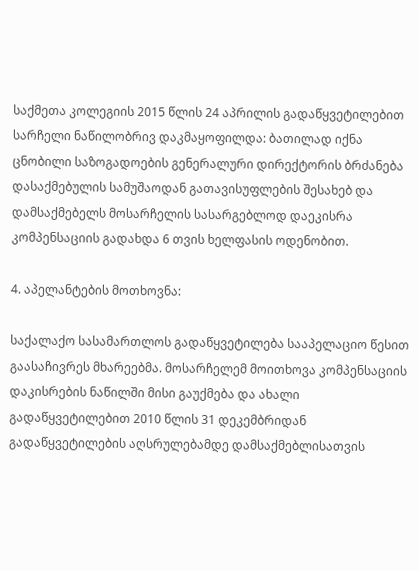საქმეთა კოლეგიის 2015 წლის 24 აპრილის გადაწყვეტილებით სარჩელი ნაწილობრივ დაკმაყოფილდა: ბათილად იქნა ცნობილი საზოგადოების გენერალური დირექტორის ბრძანება დასაქმებულის სამუშაოდან გათავისუფლების შესახებ და დამსაქმებელს მოსარჩელის სასარგებლოდ დაეკისრა კომპენსაციის გადახდა 6 თვის ხელფასის ოდენობით.

4. აპელანტების მოთხოვნა:

საქალაქო სასამართლოს გადაწყვეტილება სააპელაციო წესით გაასაჩივრეს მხარეებმა. მოსარჩელემ მოითხოვა კომპენსაციის დაკისრების ნაწილში მისი გაუქმება და ახალი გადაწყვეტილებით 2010 წლის 31 დეკემბრიდან გადაწყვეტილების აღსრულებამდე დამსაქმებლისათვის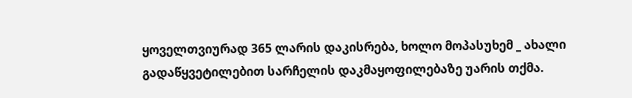ყოველთვიურად 365 ლარის დაკისრება, ხოლო მოპასუხემ _ ახალი გადაწყვეტილებით სარჩელის დაკმაყოფილებაზე უარის თქმა.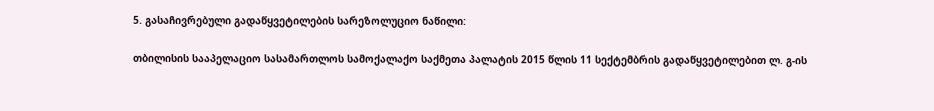5. გასაჩივრებული გადაწყვეტილების სარეზოლუციო ნაწილი:

თბილისის სააპელაციო სასამართლოს სამოქალაქო საქმეთა პალატის 2015 წლის 11 სექტემბრის გადაწყვეტილებით ლ. გ-ის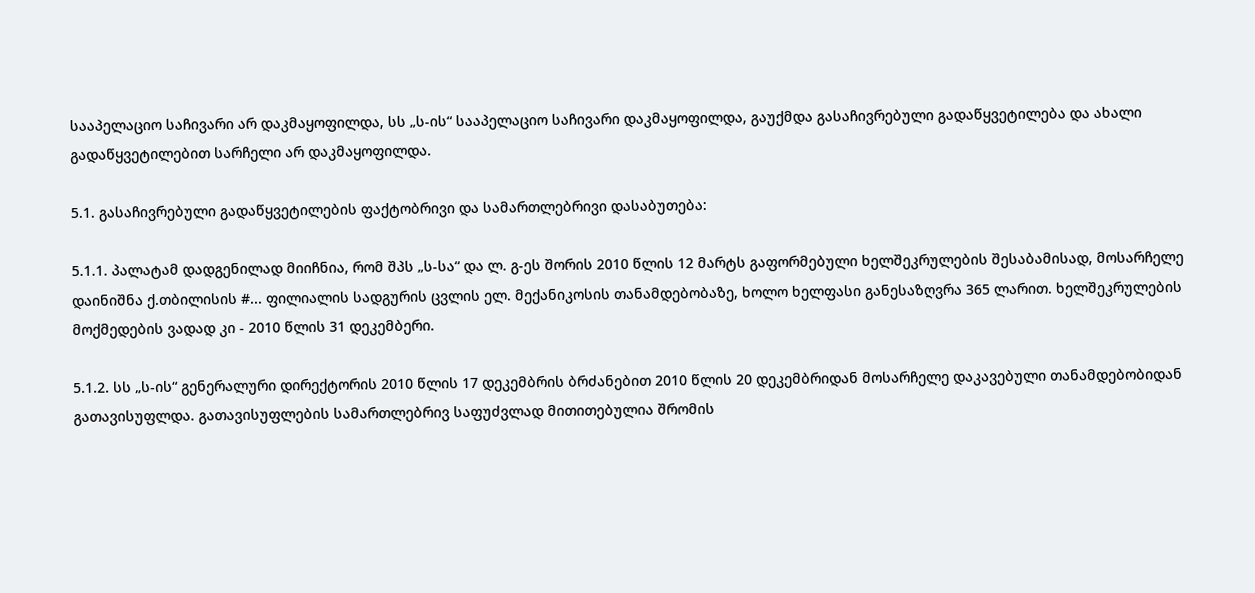სააპელაციო საჩივარი არ დაკმაყოფილდა, სს „ს-ის“ სააპელაციო საჩივარი დაკმაყოფილდა, გაუქმდა გასაჩივრებული გადაწყვეტილება და ახალი გადაწყვეტილებით სარჩელი არ დაკმაყოფილდა.

5.1. გასაჩივრებული გადაწყვეტილების ფაქტობრივი და სამართლებრივი დასაბუთება:

5.1.1. პალატამ დადგენილად მიიჩნია, რომ შპს „ს-სა“ და ლ. გ-ეს შორის 2010 წლის 12 მარტს გაფორმებული ხელშეკრულების შესაბამისად, მოსარჩელე დაინიშნა ქ.თბილისის #... ფილიალის სადგურის ცვლის ელ. მექანიკოსის თანამდებობაზე, ხოლო ხელფასი განესაზღვრა 365 ლარით. ხელშეკრულების მოქმედების ვადად კი - 2010 წლის 31 დეკემბერი.

5.1.2. სს „ს-ის“ გენერალური დირექტორის 2010 წლის 17 დეკემბრის ბრძანებით 2010 წლის 20 დეკემბრიდან მოსარჩელე დაკავებული თანამდებობიდან გათავისუფლდა. გათავისუფლების სამართლებრივ საფუძვლად მითითებულია შრომის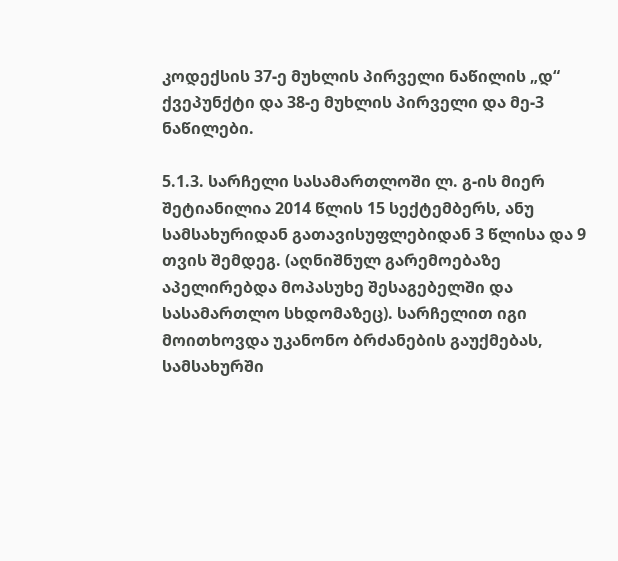კოდექსის 37-ე მუხლის პირველი ნაწილის „დ“ ქვეპუნქტი და 38-ე მუხლის პირველი და მე-3 ნაწილები.

5.1.3. სარჩელი სასამართლოში ლ. გ-ის მიერ შეტიანილია 2014 წლის 15 სექტემბერს, ანუ სამსახურიდან გათავისუფლებიდან 3 წლისა და 9 თვის შემდეგ. (აღნიშნულ გარემოებაზე აპელირებდა მოპასუხე შესაგებელში და სასამართლო სხდომაზეც). სარჩელით იგი მოითხოვდა უკანონო ბრძანების გაუქმებას, სამსახურში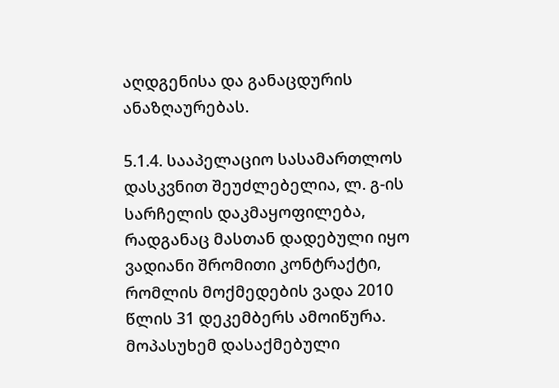აღდგენისა და განაცდურის ანაზღაურებას.

5.1.4. სააპელაციო სასამართლოს დასკვნით შეუძლებელია, ლ. გ-ის სარჩელის დაკმაყოფილება, რადგანაც მასთან დადებული იყო ვადიანი შრომითი კონტრაქტი, რომლის მოქმედების ვადა 2010 წლის 31 დეკემბერს ამოიწურა. მოპასუხემ დასაქმებული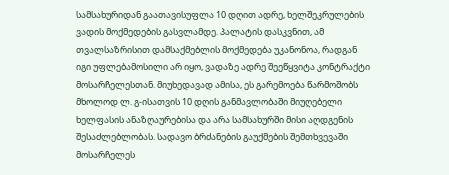სამსახურიდან გაათავისუფლა 10 დღით ადრე, ხელშეკრულების ვადის მოქმედების გასვლამდე. პალატის დასკვნით, ამ თვალსაზრისით დამსაქმებლის მოქმედება უკანონოა, რადგან იგი უფლებამოსილი არ იყო, ვადაზე ადრე შეეწყვიტა კონტრაქტი მოსარჩელესთან. მიუხედავად ამისა, ეს გარემოება წარმოშობს მხოლოდ ლ. გ-ისათვის 10 დღის განმავლობაში მიუღებელი ხელფასის ანაზღაურებისა და არა სამსახურში მისი აღდგენის შესაძლებლობას. სადავო ბრძანების გაუქმების შემთხვევაში მოსარჩელეს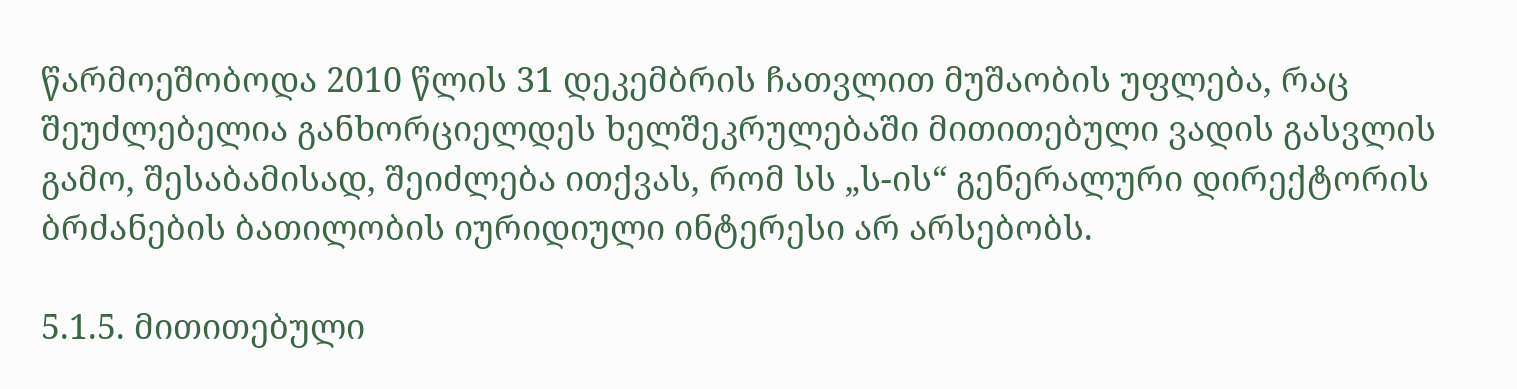წარმოეშობოდა 2010 წლის 31 დეკემბრის ჩათვლით მუშაობის უფლება, რაც შეუძლებელია განხორციელდეს ხელშეკრულებაში მითითებული ვადის გასვლის გამო, შესაბამისად, შეიძლება ითქვას, რომ სს „ს-ის“ გენერალური დირექტორის ბრძანების ბათილობის იურიდიული ინტერესი არ არსებობს.

5.1.5. მითითებული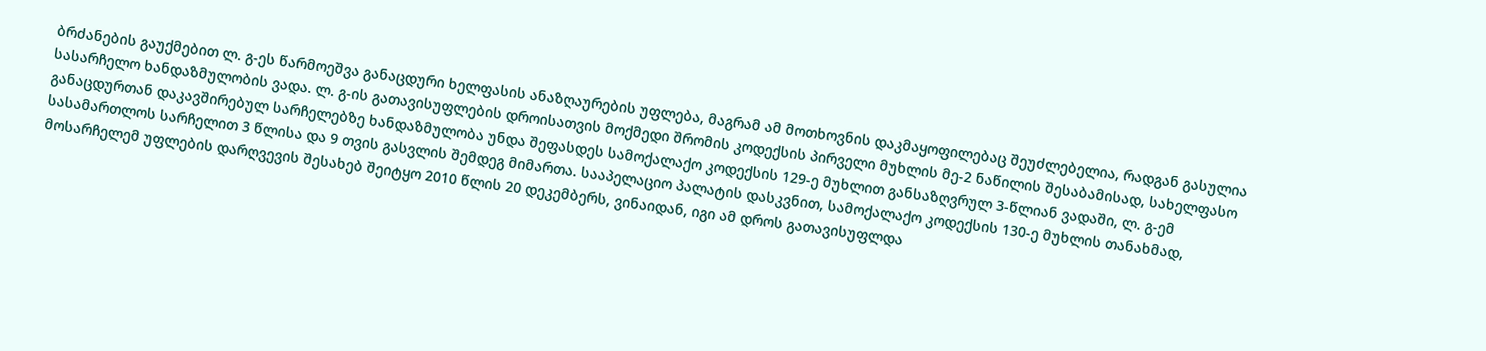ბრძანების გაუქმებით ლ. გ-ეს წარმოეშვა განაცდური ხელფასის ანაზღაურების უფლება, მაგრამ ამ მოთხოვნის დაკმაყოფილებაც შეუძლებელია, რადგან გასულია სასარჩელო ხანდაზმულობის ვადა. ლ. გ-ის გათავისუფლების დროისათვის მოქმედი შრომის კოდექსის პირველი მუხლის მე-2 ნაწილის შესაბამისად, სახელფასო განაცდურთან დაკავშირებულ სარჩელებზე ხანდაზმულობა უნდა შეფასდეს სამოქალაქო კოდექსის 129-ე მუხლით განსაზღვრულ 3-წლიან ვადაში, ლ. გ-ემ სასამართლოს სარჩელით 3 წლისა და 9 თვის გასვლის შემდეგ მიმართა. სააპელაციო პალატის დასკვნით, სამოქალაქო კოდექსის 130-ე მუხლის თანახმად, მოსარჩელემ უფლების დარღვევის შესახებ შეიტყო 2010 წლის 20 დეკემბერს, ვინაიდან, იგი ამ დროს გათავისუფლდა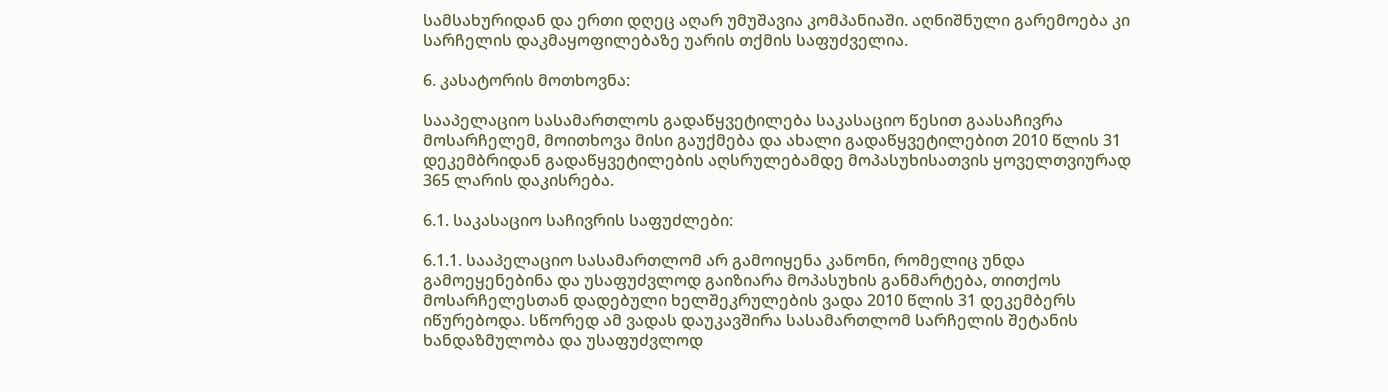სამსახურიდან და ერთი დღეც აღარ უმუშავია კომპანიაში. აღნიშნული გარემოება კი სარჩელის დაკმაყოფილებაზე უარის თქმის საფუძველია.

6. კასატორის მოთხოვნა:

სააპელაციო სასამართლოს გადაწყვეტილება საკასაციო წესით გაასაჩივრა მოსარჩელემ, მოითხოვა მისი გაუქმება და ახალი გადაწყვეტილებით 2010 წლის 31 დეკემბრიდან გადაწყვეტილების აღსრულებამდე მოპასუხისათვის ყოველთვიურად 365 ლარის დაკისრება.

6.1. საკასაციო საჩივრის საფუძლები:

6.1.1. სააპელაციო სასამართლომ არ გამოიყენა კანონი, რომელიც უნდა გამოეყენებინა და უსაფუძვლოდ გაიზიარა მოპასუხის განმარტება, თითქოს მოსარჩელესთან დადებული ხელშეკრულების ვადა 2010 წლის 31 დეკემბერს იწურებოდა. სწორედ ამ ვადას დაუკავშირა სასამართლომ სარჩელის შეტანის ხანდაზმულობა და უსაფუძვლოდ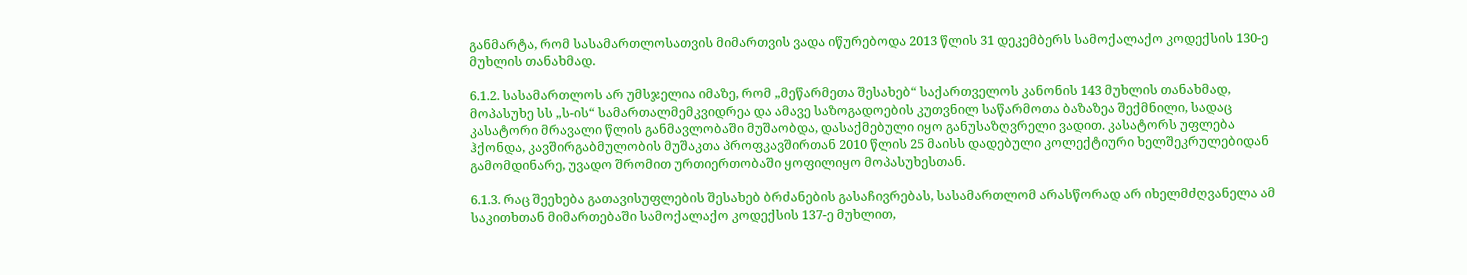განმარტა, რომ სასამართლოსათვის მიმართვის ვადა იწურებოდა 2013 წლის 31 დეკემბერს სამოქალაქო კოდექსის 130-ე მუხლის თანახმად.

6.1.2. სასამართლოს არ უმსჯელია იმაზე, რომ „მეწარმეთა შესახებ“ საქართველოს კანონის 143 მუხლის თანახმად, მოპასუხე სს „ს-ის“ სამართალმემკვიდრეა და ამავე საზოგადოების კუთვნილ საწარმოთა ბაზაზეა შექმნილი, სადაც კასატორი მრავალი წლის განმავლობაში მუშაობდა, დასაქმებული იყო განუსაზღვრელი ვადით. კასატორს უფლება ჰქონდა, კავშირგაბმულობის მუშაკთა პროფკავშირთან 2010 წლის 25 მაისს დადებული კოლექტიური ხელშეკრულებიდან გამომდინარე, უვადო შრომით ურთიერთობაში ყოფილიყო მოპასუხესთან.

6.1.3. რაც შეეხება გათავისუფლების შესახებ ბრძანების გასაჩივრებას, სასამართლომ არასწორად არ იხელმძღვანელა ამ საკითხთან მიმართებაში სამოქალაქო კოდექსის 137-ე მუხლით,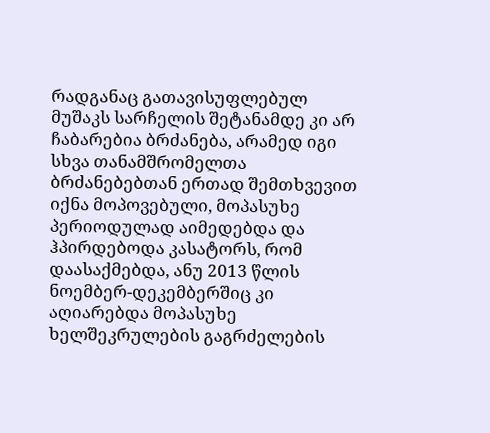რადგანაც გათავისუფლებულ მუშაკს სარჩელის შეტანამდე კი არ ჩაბარებია ბრძანება, არამედ იგი სხვა თანამშრომელთა ბრძანებებთან ერთად შემთხვევით იქნა მოპოვებული, მოპასუხე პერიოდულად აიმედებდა და ჰპირდებოდა კასატორს, რომ დაასაქმებდა, ანუ 2013 წლის ნოემბერ-დეკემბერშიც კი აღიარებდა მოპასუხე ხელშეკრულების გაგრძელების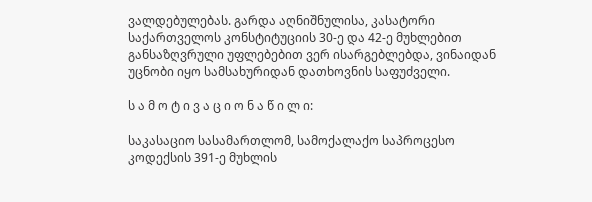ვალდებულებას. გარდა აღნიშნულისა, კასატორი საქართველოს კონსტიტუციის 30-ე და 42-ე მუხლებით განსაზღვრული უფლებებით ვერ ისარგებლებდა, ვინაიდან უცნობი იყო სამსახურიდან დათხოვნის საფუძველი.

ს ა მ ო ტ ი ვ ა ც ი ო ნ ა წ ი ლ ი:

საკასაციო სასამართლომ, სამოქალაქო საპროცესო კოდექსის 391-ე მუხლის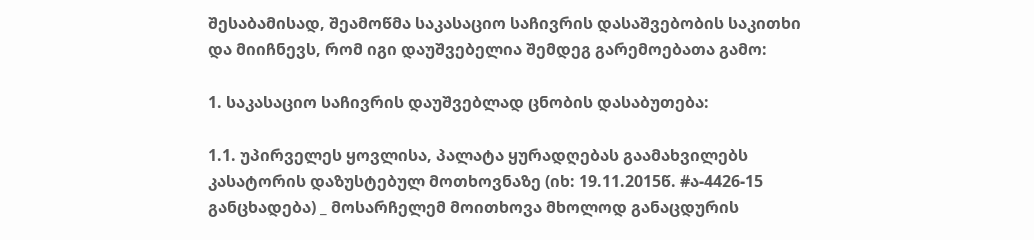შესაბამისად, შეამოწმა საკასაციო საჩივრის დასაშვებობის საკითხი და მიიჩნევს, რომ იგი დაუშვებელია შემდეგ გარემოებათა გამო:

1. საკასაციო საჩივრის დაუშვებლად ცნობის დასაბუთება:

1.1. უპირველეს ყოვლისა, პალატა ყურადღებას გაამახვილებს კასატორის დაზუსტებულ მოთხოვნაზე (იხ: 19.11.2015წ. #ა-4426-15 განცხადება) _ მოსარჩელემ მოითხოვა მხოლოდ განაცდურის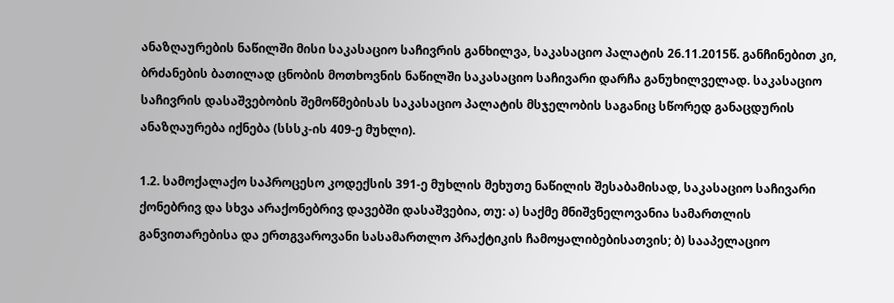ანაზღაურების ნაწილში მისი საკასაციო საჩივრის განხილვა, საკასაციო პალატის 26.11.2015წ. განჩინებით კი, ბრძანების ბათილად ცნობის მოთხოვნის ნაწილში საკასაციო საჩივარი დარჩა განუხილველად. საკასაციო საჩივრის დასაშვებობის შემოწმებისას საკასაციო პალატის მსჯელობის საგანიც სწორედ განაცდურის ანაზღაურება იქნება (სსსკ-ის 409-ე მუხლი).

1.2. სამოქალაქო საპროცესო კოდექსის 391-ე მუხლის მეხუთე ნაწილის შესაბამისად, საკასაციო საჩივარი ქონებრივ და სხვა არაქონებრივ დავებში დასაშვებია, თუ: ა) საქმე მნიშვნელოვანია სამართლის განვითარებისა და ერთგვაროვანი სასამართლო პრაქტიკის ჩამოყალიბებისათვის; ბ) სააპელაციო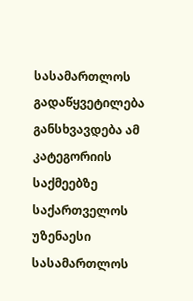სასამართლოს გადაწყვეტილება განსხვავდება ამ კატეგორიის საქმეებზე საქართველოს უზენაესი სასამართლოს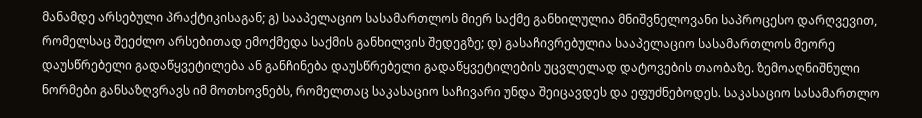მანამდე არსებული პრაქტიკისაგან; გ) სააპელაციო სასამართლოს მიერ საქმე განხილულია მნიშვნელოვანი საპროცესო დარღვევით, რომელსაც შეეძლო არსებითად ემოქმედა საქმის განხილვის შედეგზე; დ) გასაჩივრებულია სააპელაციო სასამართლოს მეორე დაუსწრებელი გადაწყვეტილება ან განჩინება დაუსწრებელი გადაწყვეტილების უცვლელად დატოვების თაობაზე. ზემოაღნიშნული ნორმები განსაზღვრავს იმ მოთხოვნებს, რომელთაც საკასაციო საჩივარი უნდა შეიცავდეს და ეფუძნებოდეს. საკასაციო სასამართლო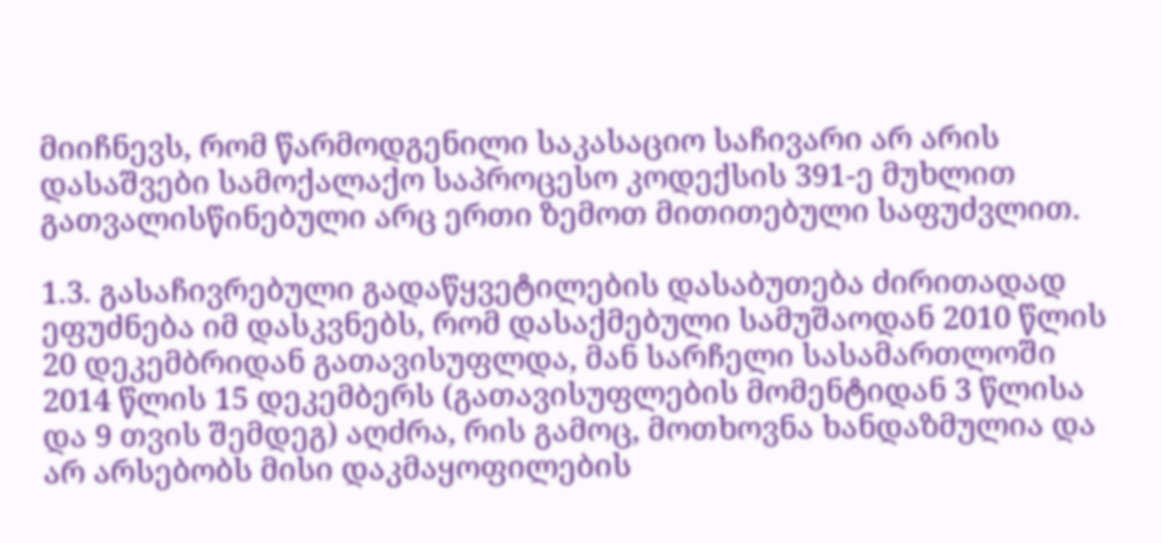მიიჩნევს, რომ წარმოდგენილი საკასაციო საჩივარი არ არის დასაშვები სამოქალაქო საპროცესო კოდექსის 391-ე მუხლით გათვალისწინებული არც ერთი ზემოთ მითითებული საფუძვლით.

1.3. გასაჩივრებული გადაწყვეტილების დასაბუთება ძირითადად ეფუძნება იმ დასკვნებს, რომ დასაქმებული სამუშაოდან 2010 წლის 20 დეკემბრიდან გათავისუფლდა, მან სარჩელი სასამართლოში 2014 წლის 15 დეკემბერს (გათავისუფლების მომენტიდან 3 წლისა და 9 თვის შემდეგ) აღძრა, რის გამოც, მოთხოვნა ხანდაზმულია და არ არსებობს მისი დაკმაყოფილების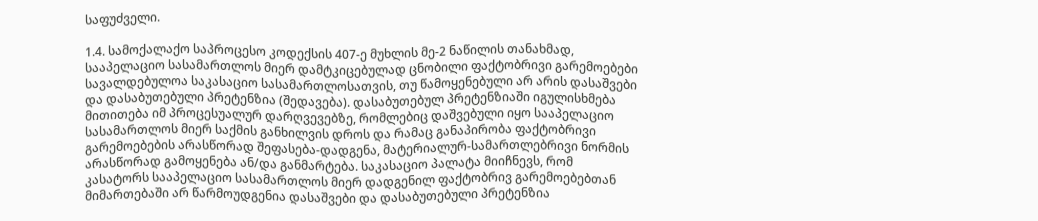საფუძველი.

1.4. სამოქალაქო საპროცესო კოდექსის 407-ე მუხლის მე-2 ნაწილის თანახმად, სააპელაციო სასამართლოს მიერ დამტკიცებულად ცნობილი ფაქტობრივი გარემოებები სავალდებულოა საკასაციო სასამართლოსათვის, თუ წამოყენებული არ არის დასაშვები და დასაბუთებული პრეტენზია (შედავება). დასაბუთებულ პრეტენზიაში იგულისხმება მითითება იმ პროცესუალურ დარღვევებზე, რომლებიც დაშვებული იყო სააპელაციო სასამართლოს მიერ საქმის განხილვის დროს და რამაც განაპირობა ფაქტობრივი გარემოებების არასწორად შეფასება-დადგენა, მატერიალურ-სამართლებრივი ნორმის არასწორად გამოყენება ან/და განმარტება. საკასაციო პალატა მიიჩნევს, რომ კასატორს სააპელაციო სასამართლოს მიერ დადგენილ ფაქტობრივ გარემოებებთან მიმართებაში არ წარმოუდგენია დასაშვები და დასაბუთებული პრეტენზია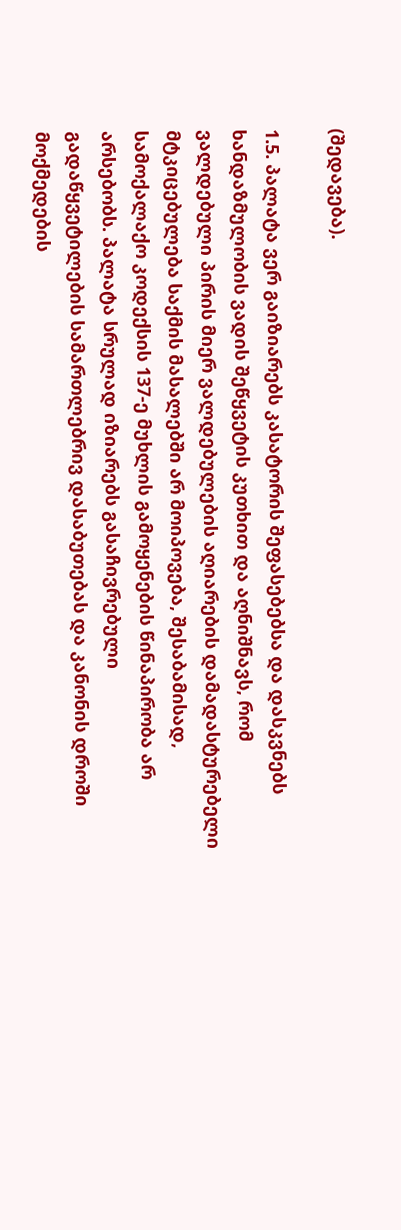(შედავება).

1.5. პალატა ვერ გაიზიარებს კასატორის შეფასებებსა და დასკვნებს ხანდაზმულობის ვადის შეწყვეტის კუთხით და აღნიშნავს, რომ ვალდებული პირის მიერ ვალდებულების აღიარების დამადასტურებელი მტკიცებულება საქმის მასალებში არ მოიპოვება, შესაბამისად, სამოქალაქო კოდექსის 137-ე მუხლის გამოყენების წინაპირობა არ არსებობს. პალატა სრულად იზიარებს გასაჩივრებული გადაწყვეტილების სამართლებრივ დასაბუთებას და კანონის დროში მოქმედების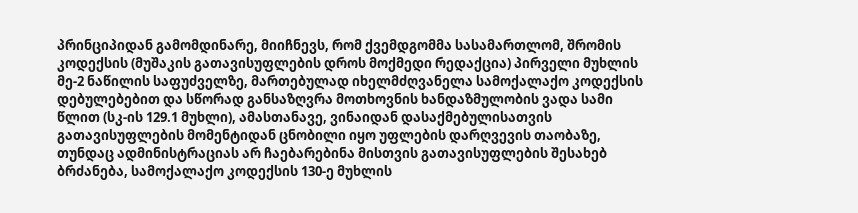პრინციპიდან გამომდინარე, მიიჩნევს, რომ ქვემდგომმა სასამართლომ, შრომის კოდექსის (მუშაკის გათავისუფლების დროს მოქმედი რედაქცია) პირველი მუხლის მე-2 ნაწილის საფუძველზე, მართებულად იხელმძღვანელა სამოქალაქო კოდექსის დებულებებით და სწორად განსაზღვრა მოთხოვნის ხანდაზმულობის ვადა სამი წლით (სკ-ის 129.1 მუხლი), ამასთანავე, ვინაიდან დასაქმებულისათვის გათავისუფლების მომენტიდან ცნობილი იყო უფლების დარღვევის თაობაზე, თუნდაც ადმინისტრაციას არ ჩაებარებინა მისთვის გათავისუფლების შესახებ ბრძანება, სამოქალაქო კოდექსის 130-ე მუხლის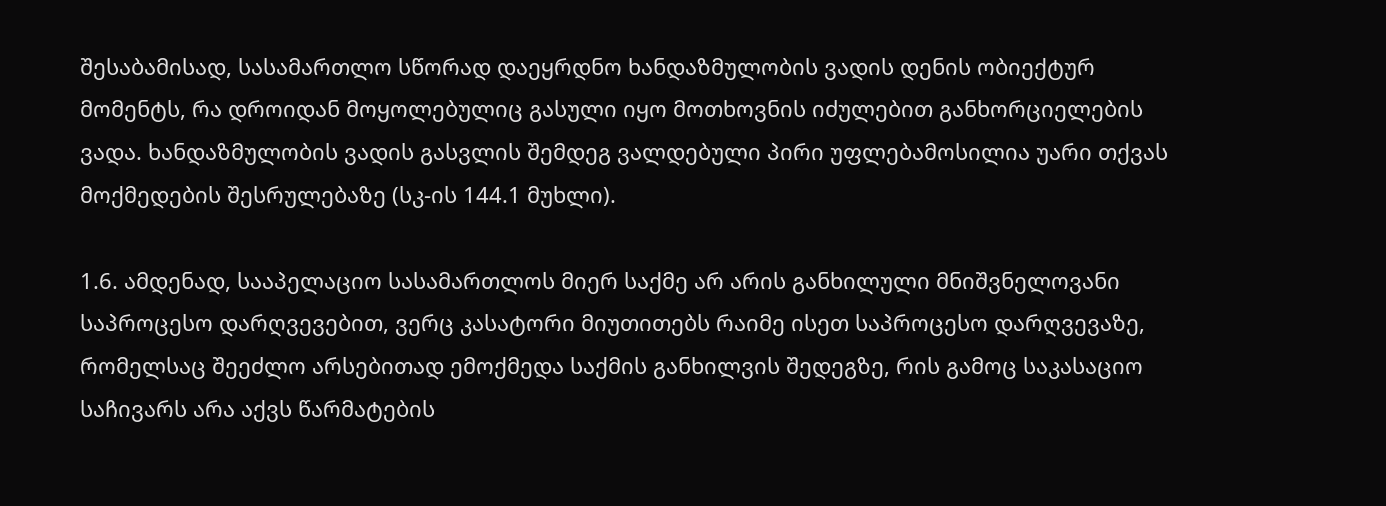შესაბამისად, სასამართლო სწორად დაეყრდნო ხანდაზმულობის ვადის დენის ობიექტურ მომენტს, რა დროიდან მოყოლებულიც გასული იყო მოთხოვნის იძულებით განხორციელების ვადა. ხანდაზმულობის ვადის გასვლის შემდეგ ვალდებული პირი უფლებამოსილია უარი თქვას მოქმედების შესრულებაზე (სკ-ის 144.1 მუხლი).

1.6. ამდენად, სააპელაციო სასამართლოს მიერ საქმე არ არის განხილული მნიშვნელოვანი საპროცესო დარღვევებით, ვერც კასატორი მიუთითებს რაიმე ისეთ საპროცესო დარღვევაზე, რომელსაც შეეძლო არსებითად ემოქმედა საქმის განხილვის შედეგზე, რის გამოც საკასაციო საჩივარს არა აქვს წარმატების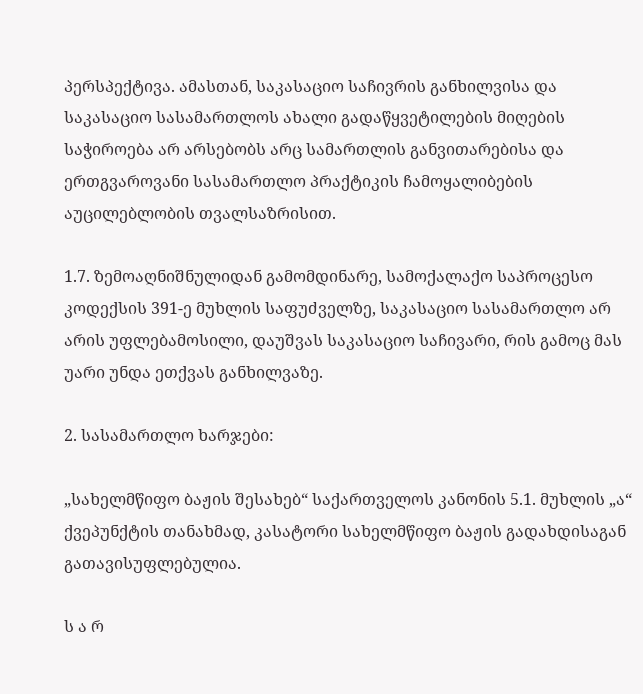პერსპექტივა. ამასთან, საკასაციო საჩივრის განხილვისა და საკასაციო სასამართლოს ახალი გადაწყვეტილების მიღების საჭიროება არ არსებობს არც სამართლის განვითარებისა და ერთგვაროვანი სასამართლო პრაქტიკის ჩამოყალიბების აუცილებლობის თვალსაზრისით.

1.7. ზემოაღნიშნულიდან გამომდინარე, სამოქალაქო საპროცესო კოდექსის 391-ე მუხლის საფუძველზე, საკასაციო სასამართლო არ არის უფლებამოსილი, დაუშვას საკასაციო საჩივარი, რის გამოც მას უარი უნდა ეთქვას განხილვაზე.

2. სასამართლო ხარჯები:

„სახელმწიფო ბაჟის შესახებ“ საქართველოს კანონის 5.1. მუხლის „ა“ ქვეპუნქტის თანახმად, კასატორი სახელმწიფო ბაჟის გადახდისაგან გათავისუფლებულია.

ს ა რ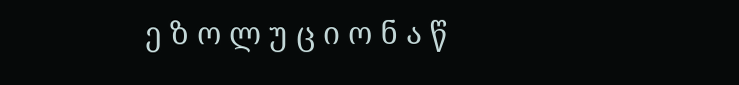ე ზ ო ლ უ ც ი ო ნ ა წ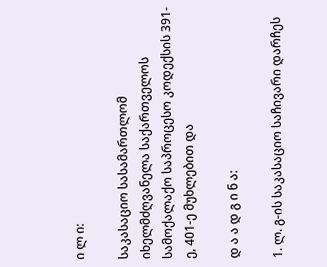ი ლ ი:

საკასაციო სასამართლომ იხელმძღვანელა საქართველოს სამოქალაქო საპროცესო კოდექსის 391-ე, 401-ე მუხლებით და

დ ა ა დ გ ი ნ ა:

1. ლ. გ-ის საკასაციო საჩივარი დარჩეს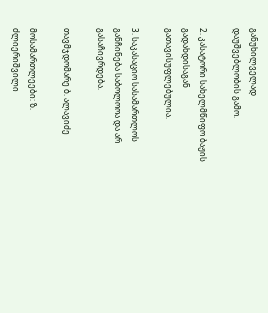განუხილველად დაუშვებლობის გამო.

2. კასატორი სახელმწიფო ბაჟის გადახდისაგან გათავისუფლებულია.

3. საკასაციო სასამართლოს განჩინება საბოლოოა და არ გასაჩივრდება.

თავმჯდომარე ბ. ალავიძე

მოსამართლეები: ზ. ძლიერიშვილი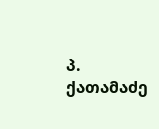პ. ქათამაძე